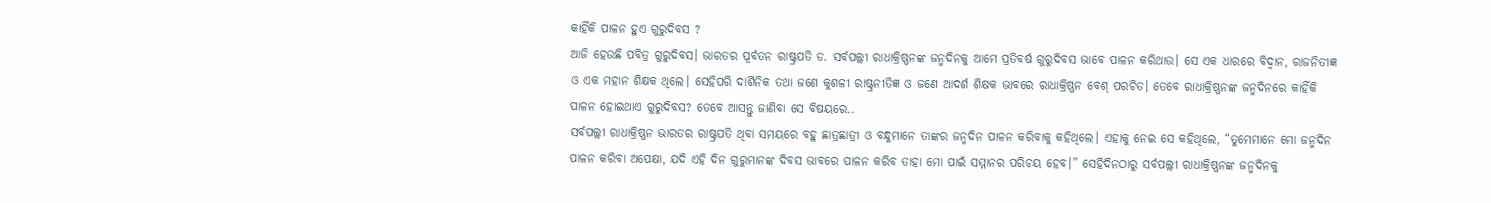କାହିଁକି ପାଳନ ହୁଏ ଗୁରୁଦିବସ ?
ଆଜି ହେଉଛି ପବିତ୍ର ଗୁରୁଦିବସ। ଭାରତର ପୂର୍ବତନ ରାଷ୍ଟ୍ରପତି ଡ. ସର୍ବପଲ୍ଲୀ ରାଧାକ୍ରିଷ୍ଣନଙ୍କ ଜନ୍ମଦିନକୁ ଆମେ ପ୍ରତିବର୍ଷ ଗୁରୁଦିବସ ଭାବେ ପାଳନ କରିଥାଉ। ସେ ଏକ ଧାରରେ ବିଦ୍ୱାନ, ରାଜନିତୀଜ୍ଞ ଓ ଏକ ମହାନ ଶିକ୍ଷକ ଥିଲେ। ସେହିପରି ଦାର୍ଶିନିକ ତଥା ଜଣେ କୁଶଳୀ ରାଷ୍ଟ୍ରନୀତିଜ୍ଞ ଓ ଜଣେ ଆଦର୍ଶ ଶିକ୍ଷକ ଭାବରେ ରାଧାକ୍ରିଷ୍ଣନ ବେଶ୍ ପରଚିତ। ତେବେ ରାଧାକ୍ରିଷ୍ଣନଙ୍କ ଜନ୍ମଦିନରେ କାହିଁକି ପାଳନ ହୋଇଥାଏ ଗୁରୁଦିବସ? ତେବେ ଆସନ୍ତୁ ଜାଣିବା ସେ ବିଷୟରେ..
ସର୍ବପଲ୍ଲୀ ରାଧାକ୍ରିଷ୍ଣନ ଭାରତର ରାଷ୍ଟ୍ରପତି ଥିବା ସମୟରେ ବହୁ ଛାତ୍ରଛାତ୍ରୀ ଓ ବନ୍ଧୁମାନେ ତାଙ୍କର ଜନ୍ମଦିନ ପାଳନ କରିବାକୁ କହିଥିଲେ। ଏହାକୁ ନେଇ ସେ କହିଥିଲେ, “ତୁମେମାନେ ମୋ ଜନ୍ମଦିନ ପାଳନ କରିବା ଅପେକ୍ଷା, ଯଦି ଏହି ଦିନ ଗୁରୁମାନଙ୍କ ଦିବସ ଭାବରେ ପାଳନ କରିବ ତାହା ମୋ ପାଇଁ ସମ୍ମାନର ପରିଚୟ ହେବ।” ସେହିଦିନଠାରୁ ସର୍ବପଲ୍ଲୀ ରାଧାକ୍ରିଷ୍ଣନଙ୍କ ଜନ୍ମଦିନକୁ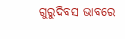ଗୁରୁଦିବସ ଭାବରେ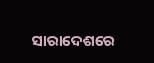ସାରାଦେଶରେ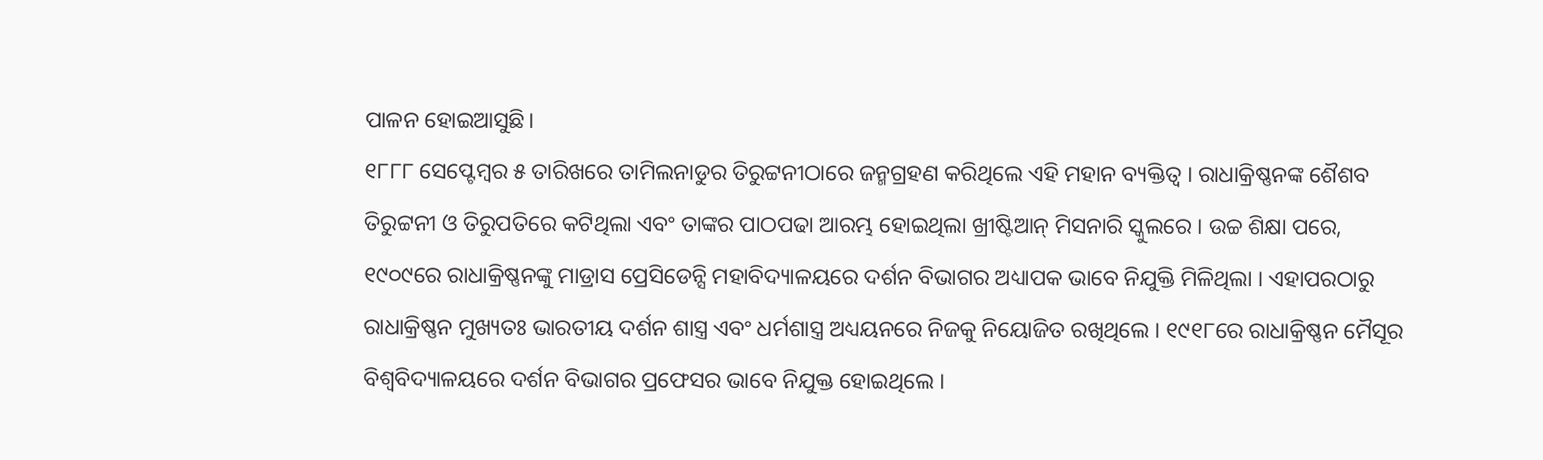ପାଳନ ହୋଇଆସୁଛି।
୧୮୮୮ ସେପ୍ଟେମ୍ବର ୫ ତାରିଖରେ ତାମିଲନାଡୁର ତିରୁଟ୍ଟନୀଠାରେ ଜନ୍ମଗ୍ରହଣ କରିଥିଲେ ଏହି ମହାନ ବ୍ୟକ୍ତିତ୍ୱ । ରାଧାକ୍ରିଷ୍ଣନଙ୍କ ଶୈଶବ ତିରୁଟ୍ଟନୀ ଓ ତିରୁପତିରେ କଟିଥିଲା ଏବଂ ତାଙ୍କର ପାଠପଢା ଆରମ୍ଭ ହୋଇଥିଲା ଖ୍ରୀଷ୍ଟିଆନ୍ ମିସନାରି ସ୍କୁଲରେ । ଉଚ୍ଚ ଶିକ୍ଷା ପରେ, ୧୯୦୯ରେ ରାଧାକ୍ରିଷ୍ଣନଙ୍କୁ ମାଡ୍ରାସ ପ୍ରେସିଡେନ୍ସି ମହାବିଦ୍ୟାଳୟରେ ଦର୍ଶନ ବିଭାଗର ଅଧ୍ୟାପକ ଭାବେ ନିଯୁକ୍ତି ମିଳିଥିଲା । ଏହାପରଠାରୁ ରାଧାକ୍ରିଷ୍ଣନ ମୁଖ୍ୟତଃ ଭାରତୀୟ ଦର୍ଶନ ଶାସ୍ତ୍ର ଏବଂ ଧର୍ମଶାସ୍ତ୍ର ଅଧ୍ୟୟନରେ ନିଜକୁ ନିୟୋଜିତ ରଖିଥିଲେ । ୧୯୧୮ରେ ରାଧାକ୍ରିଷ୍ଣନ ମୈସୂର ବିଶ୍ୱବିଦ୍ୟାଳୟରେ ଦର୍ଶନ ବିଭାଗର ପ୍ରଫେସର ଭାବେ ନିଯୁକ୍ତ ହୋଇଥିଲେ ।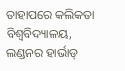ତାହାପରେ କଲିକତା ବିଶ୍ୱବିଦ୍ୟାଳୟ, ଲଣ୍ଡନର ହାର୍ଭାଡ୍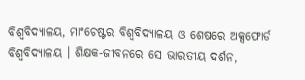ବିଶ୍ୱବିଦ୍ୟାଳୟ, ମାଂଚେଷ୍ଟର ବିଶ୍ୱବିଦ୍ୟାଳୟ ଓ ଶେଷରେ ଅକ୍ସଫୋର୍ଡ ବିଶ୍ୱବିଦ୍ୟାଳୟ । ଶିକ୍ଷକ-ଜୀବନରେ ସେ ଭାରତୀୟ ଦର୍ଶନ,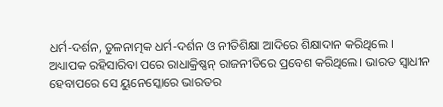ଧର୍ମ-ଦର୍ଶନ, ତୁଳନାତ୍ମକ ଧର୍ମ-ଦର୍ଶନ ଓ ନୀତିଶିକ୍ଷା ଆଦିରେ ଶିକ୍ଷାଦାନ କରିଥିଲେ ।
ଅଧ୍ୟାପକ ରହିସାରିବା ପରେ ରାଧାକ୍ରିଷ୍ଣନ୍ ରାଜନୀତିରେ ପ୍ରବେଶ କରିଥିଲେ। ଭାରତ ସ୍ୱାଧୀନ ହେବାପରେ ସେ ୟୁନେସ୍କୋରେ ଭାରତର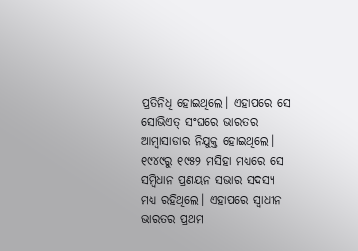ପ୍ରତିନିଧି ହୋଇଥିଲେ। ଏହାପରେ ସେ ସୋଭିଏତ୍ ସଂଘରେ ଭାରତର ଆମ୍ବାସାଡାର ନିଯୁକ୍ତ ହୋଇଥିଲେ। ୧୯୪୯ରୁ ୧୯୫୨ ମସିହା ମଧ୍ୟରେ ସେ ସମ୍ବିଧାନ ପ୍ରଣୟନ ସଭାର ସଦସ୍ୟ ମଧ୍ୟ ରହିଥିଲେ। ଏହାପରେ ସ୍ୱାଧୀନ ଭାରତର ପ୍ରଥମ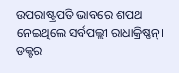ଉପରାଷ୍ଟ୍ରପତି ଭାବରେ ଶପଥ ନେଇଥିଲେ ସର୍ବପଲ୍ଲୀ ରାଧାକ୍ରିଷ୍ଣନ୍। ଡକ୍ଟର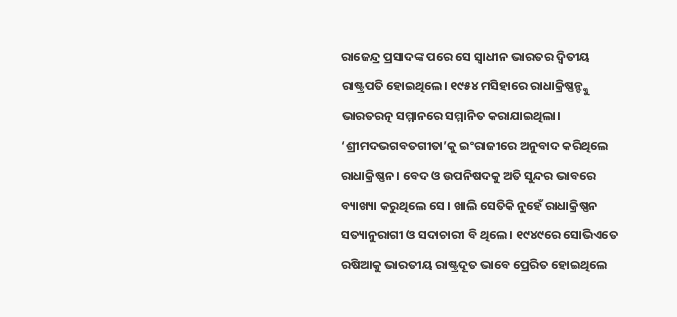ରାଜେନ୍ଦ୍ର ପ୍ରସାଦଙ୍କ ପରେ ସେ ସ୍ୱାଧୀନ ଭାରତର ଦ୍ୱିତୀୟ ରାଷ୍ଟ୍ରପତି ହୋଇଥିଲେ। ୧୯୫୪ ମସିହାରେ ରାଧାକ୍ରିଷ୍ଣନ୍ଙ୍କୁ ଭାରତରତ୍ନ ସମ୍ମାନରେ ସମ୍ମାନିତ କରାଯାଇଥିଲା। ‘ଶ୍ରୀମଦଭଗବତଗୀତା’କୁ ଇଂରାଜୀରେ ଅନୁବାଦ କରିଥିଲେ ରାଧାକ୍ରିଷ୍ଣନ । ବେଦ ଓ ଉପନିଷଦକୁ ଅତି ସୁନ୍ଦର ଭାବରେ ବ୍ୟାଖ୍ୟା କରୁଥିଲେ ସେ । ଖାଲି ସେତିକି ନୁହେଁ ରାଧାକ୍ରିଷ୍ଣନ ସତ୍ୟାନୁରାଗୀ ଓ ସଦାଚାରୀ ବି ଥିଲେ । ୧୯୪୯ରେ ସୋଭିଏତେ ରଷିଆକୁ ଭାରତୀୟ ରାଷ୍ଟ୍ରଦୂତ ଭାବେ ପ୍ରେରିତ ହୋଇଥିଲେ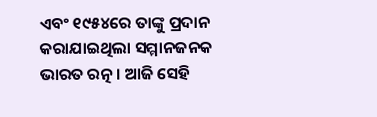ଏବଂ ୧୯୫୪ରେ ତାଙ୍କୁ ପ୍ରଦାନ କରାଯାଇଥିଲା ସମ୍ମାନଜନକ ଭାରତ ରତ୍ନ । ଆଜି ସେହି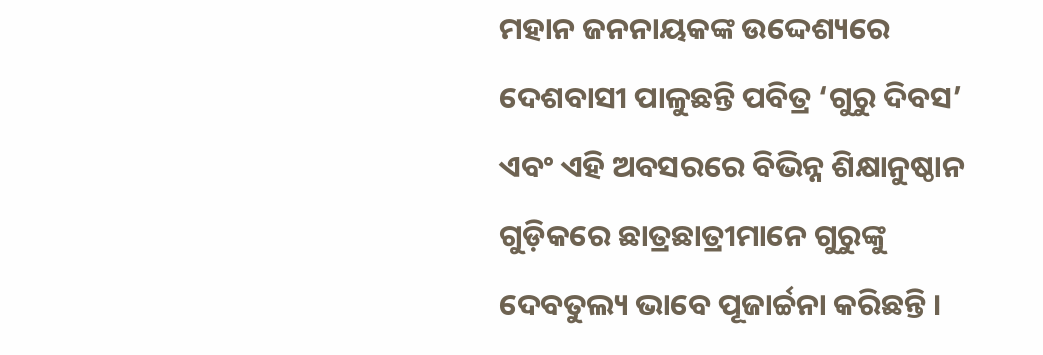ମହାନ ଜନନାୟକଙ୍କ ଉଦ୍ଦେଶ୍ୟରେ ଦେଶବାସୀ ପାଳୁଛନ୍ତି ପବିତ୍ର ‘ଗୁରୁ ଦିବସ’ ଏବଂ ଏହି ଅବସରରେ ବିଭିନ୍ନ ଶିକ୍ଷାନୁଷ୍ଠାନ ଗୁଡ଼ିକରେ ଛାତ୍ରଛାତ୍ରୀମାନେ ଗୁରୁଙ୍କୁ ଦେବତୁଲ୍ୟ ଭାବେ ପୂଜାର୍ଚ୍ଚନା କରିଛନ୍ତି ।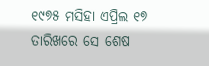୧୯୭୫ ମସିହା ଏପ୍ରିଲ ୧୭ ତାରିଖରେ ସେ ଶେଷ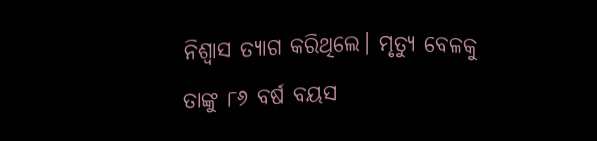ନିଶ୍ୱାସ ତ୍ୟାଗ କରିଥିଲେ। ମୃତ୍ୟୁ ବେଳକୁ ତାଙ୍କୁ ୮୬ ବର୍ଷ ବୟସ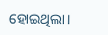ହୋଇଥିଲା।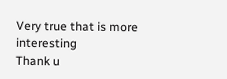Very true that is more interesting
Thank u